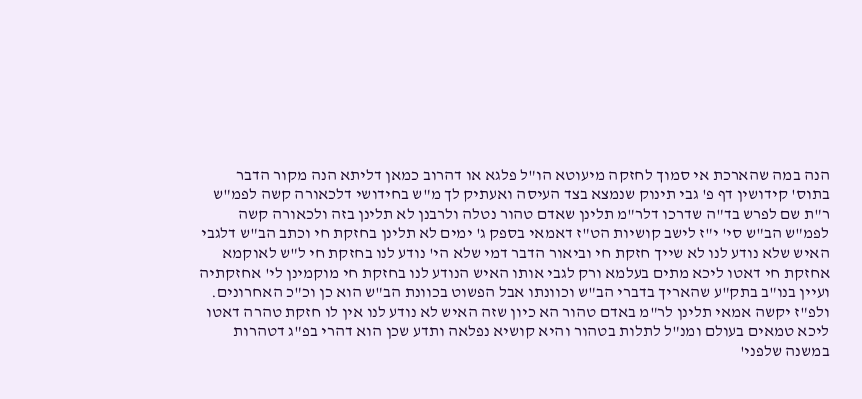הנה במה שהארכת אי סמוך לחזקה מיעוטא הו"ל פלגא או דהרוב כמאן דליתא הנה מקור הדבר בתוס' קידושין דף פ' גבי תינוק שנמצא בצד העיסה ואעתיק לך מ"ש בחידושי דלכאורה קשה לפמ"ש ר"ת שם לפרש בד"ה שדרכו דלר"מ תלינן שאדם טהור נטלה ולרבנן לא תלינן בזה ולכאורה קשה לפמ"ש הב"ש סי' י"ז לישב קושיות הט"ז דאמאי בספק ג' ימים לא תלינן בחזקת חי וכתב הב"ש דלגבי האיש שלא נודע לנו לא שייך חזקת חי וביאור הדבר דמי שלא הי' נודע לנו בחזקת חי ל"ש לאוקמא אחזקת חי דאטו ליכא מתים בעלמא ורק לגבי אותו האיש הנודע לנו בחזקת חי מוקמינן לי' אחזקתיה ועיין בנו"ב בתק"ע שהאריך בדברי הב"ש וכוונתו אבל הפשוט בכוונת הב"ש הוא כן וכ"כ האחרונים. ולפ"ז יקשה אמאי תלינן לר"מ באדם טהור הא כיון שזה האיש לא נודע לנו אין לו חזקת טהרה דאטו ליכא טמאים בעולם ומנ"ל לתלות בטהור והיא קושיא נפלאה ותדע שכן הוא דהרי בפ"ג דטהרות במשנה שלפני'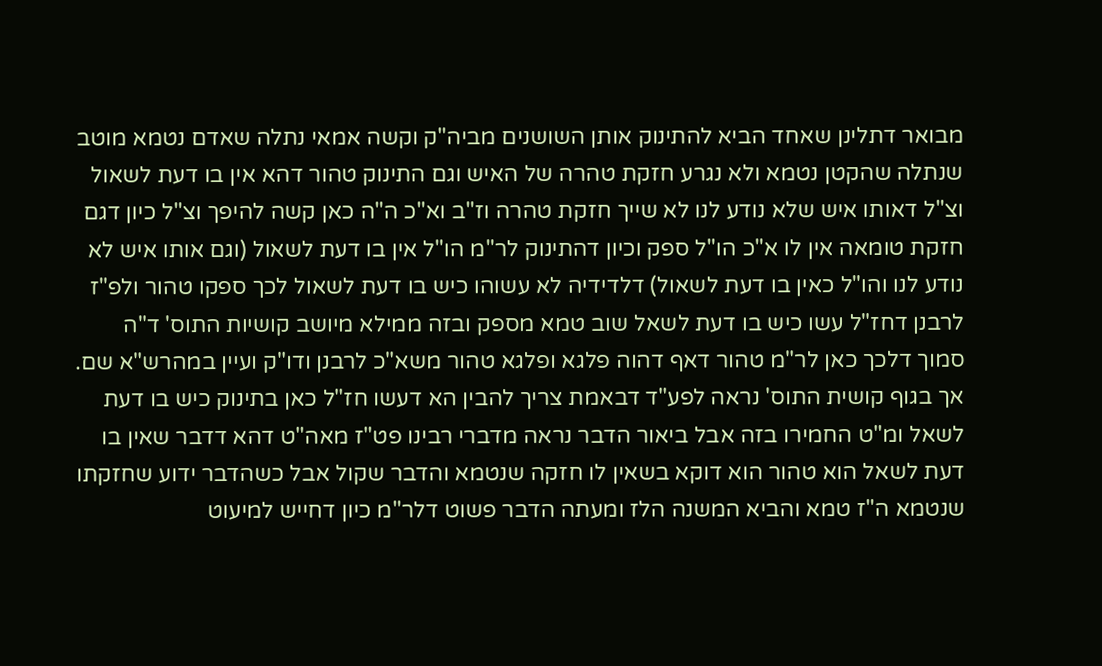מבואר דתלינן שאחד הביא להתינוק אותן השושנים מביה"ק וקשה אמאי נתלה שאדם נטמא מוטב שנתלה שהקטן נטמא ולא נגרע חזקת טהרה של האיש וגם התינוק טהור דהא אין בו דעת לשאול וצ"ל דאותו איש שלא נודע לנו לא שייך חזקת טהרה וז"ב וא"כ ה"ה כאן קשה להיפך וצ"ל כיון דגם חזקת טומאה אין לו א"כ הו"ל ספק וכיון דהתינוק לר"מ הו"ל אין בו דעת לשאול (וגם אותו איש לא נודע לנו והו"ל כאין בו דעת לשאול) דלדידיה לא עשוהו כיש בו דעת לשאול לכך ספקו טהור ולפ"ז לרבנן דחז"ל עשו כיש בו דעת לשאל שוב טמא מספק ובזה ממילא מיושב קושיות התוס' ד"ה סמוך דלכך כאן לר"מ טהור דאף דהוה פלגא ופלגא טהור משא"כ לרבנן ודו"ק ועיין במהרש"א שם. אך בגוף קושית התוס' נראה לפע"ד דבאמת צריך להבין הא דעשו חז"ל כאן בתינוק כיש בו דעת לשאל ומ"ט החמירו בזה אבל ביאור הדבר נראה מדברי רבינו פט"ז מאה"ט דהא דדבר שאין בו דעת לשאל הוא טהור הוא דוקא בשאין לו חזקה שנטמא והדבר שקול אבל כשהדבר ידוע שחזקתו שנטמא ה"ז טמא והביא המשנה הלז ומעתה הדבר פשוט דלר"מ כיון דחייש למיעוט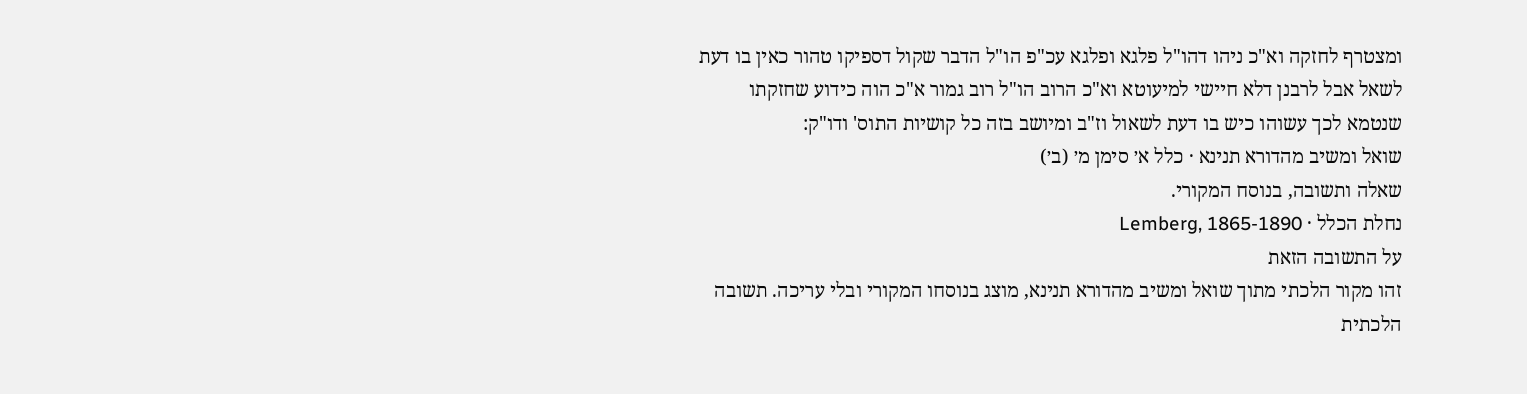ומצטרף לחזקה וא"כ ניהו דהו"ל פלגא ופלגא עכ"פ הו"ל הדבר שקול דספיקו טהור כאין בו דעת לשאל אבל לרבנן דלא חיישי למיעוטא וא"כ הרוב הו"ל רוב גמור א"כ הוה כידוע שחזקתו שנטמא לכך עשוהו כיש בו דעת לשאול וז"ב ומיושב בזה כל קושיות התוס' ודו"ק:
שואל ומשיב מהדורא תנינא · כלל א׳ סימן מ׳ (ב׳)
שאלה ותשובה, בנוסח המקורי.
נחלת הכלל · Lemberg, 1865-1890
על התשובה הזאת
זהו מקור הלכתי מתוך שואל ומשיב מהדורא תנינא, מוצג בנוסחו המקורי ובלי עריכה. תשובה הלכתית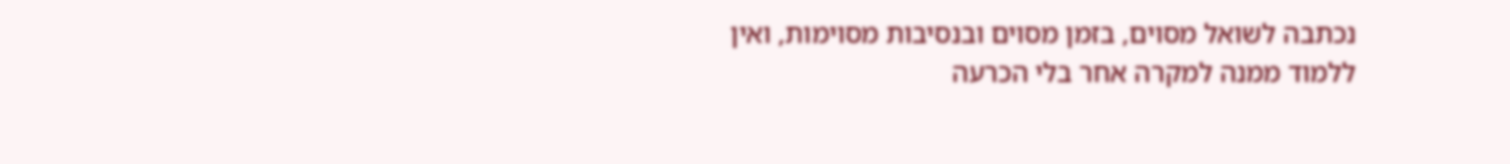נכתבה לשואל מסוים, בזמן מסוים ובנסיבות מסוימות, ואין ללמוד ממנה למקרה אחר בלי הכרעה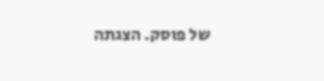של פוסק. הצגתה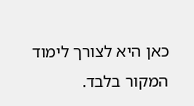כאן היא לצורך לימוד המקור בלבד.